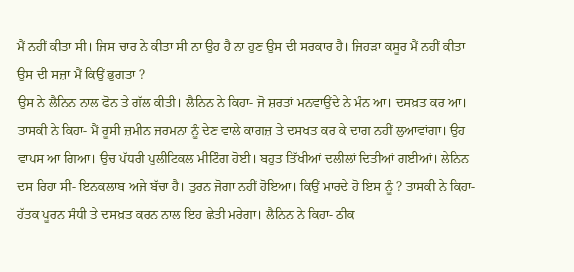ਮੈਂ ਨਹੀਂ ਕੀਤਾ ਸੀ। ਜਿਸ ਚਾਰ ਨੇ ਕੀਤਾ ਸੀ ਨਾ ਉਹ ਹੈ ਨਾ ਹੁਣ ਉਸ ਦੀ ਸਰਕਾਰ ਹੈ। ਜਿਹੜਾ ਕਸੂਰ ਮੈਂ ਨਹੀਂ ਕੀਤਾ ਉਸ ਦੀ ਸਜ਼ਾ ਮੈਂ ਕਿਉਂ ਭੁਗਤਾ ?
ਉਸ ਨੇ ਲੈਨਿਨ ਨਾਲ ਫੋਨ ਤੇ ਗੱਲ ਕੀਤੀ। ਲੈਨਿਨ ਨੇ ਕਿਹਾ- ਜੋ ਸ਼ਰਤਾਂ ਮਨਵਾਉਂਦੇ ਨੇ ਮੰਨ ਆ। ਦਸਖ਼ਤ ਕਰ ਆ। ਤਾਸਕੀ ਨੇ ਕਿਹਾ- ਮੈਂ ਰੂਸੀ ਜ਼ਮੀਨ ਜਰਮਨਾ ਨੂੰ ਦੇਣ ਵਾਲੇ ਕਾਗਜ਼ ਤੇ ਦਸਖਤ ਕਰ ਕੇ ਦਾਗ ਨਹੀਂ ਲੁਆਵਾਂਗਾ। ਉਹ ਵਾਪਸ ਆ ਗਿਆ। ਉਚ ਪੱਧਰੀ ਪੁਲੀਟਿਕਲ ਮੀਟਿੰਗ ਹੋਈ। ਬਹੁਤ ਤਿੱਖੀਆਂ ਦਲੀਲਾਂ ਦਿਤੀਆਂ ਗਈਆਂ। ਲੇਨਿਨ ਦਸ ਰਿਹਾ ਸੀ- ਇਨਕਲਾਬ ਅਜੇ ਬੱਚਾ ਹੈ। ਤੁਰਨ ਜੋਗਾ ਨਹੀਂ ਹੋਇਆ। ਕਿਉਂ ਮਾਰਦੇ ਹੋ ਇਸ ਨੂੰ ? ਤਾਸਕੀ ਨੇ ਕਿਹਾ- ਹੱਤਕ ਪੂਰਨ ਸੰਧੀ ਤੇ ਦਸਖ਼ਤ ਕਰਨ ਨਾਲ ਇਹ ਛੇਤੀ ਮਰੇਗਾ। ਲੈਨਿਨ ਨੇ ਕਿਹਾ- ਠੀਕ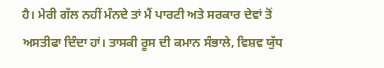ਹੈ। ਮੇਰੀ ਗੱਲ ਨਹੀਂ ਮੰਨਦੇ ਤਾਂ ਮੈਂ ਪਾਰਟੀ ਅਤੇ ਸਰਕਾਰ ਦੇਵਾਂ ਤੋਂ ਅਸਤੀਫਾ ਦਿੰਦਾ ਹਾਂ। ਤਾਸਕੀ ਰੂਸ ਦੀ ਕਮਾਨ ਸੰਭਾਲੇ, ਵਿਸ਼ਵ ਯੁੱਧ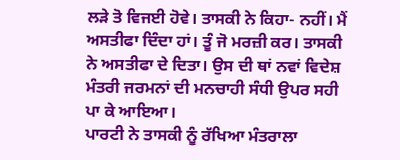ਲੜੇ ਤੋ ਵਿਜਈ ਹੋਵੇ। ਤਾਸਕੀ ਨੇ ਕਿਹਾ- ਨਹੀਂ। ਮੈਂ ਅਸਤੀਫਾ ਦਿੰਦਾ ਹਾਂ। ਤੂੰ ਜੋ ਮਰਜ਼ੀ ਕਰ। ਤਾਸਕੀ ਨੇ ਅਸਤੀਫਾ ਦੇ ਦਿਤਾ। ਉਸ ਦੀ ਥਾਂ ਨਵਾਂ ਵਿਦੇਸ਼ ਮੰਤਰੀ ਜਰਮਨਾਂ ਦੀ ਮਨਚਾਹੀ ਸੰਧੀ ਉਪਰ ਸਹੀ ਪਾ ਕੇ ਆਇਆ।
ਪਾਰਟੀ ਨੇ ਤਾਸਕੀ ਨੂੰ ਰੱਖਿਆ ਮੰਤਰਾਲਾ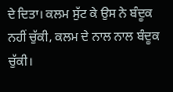ਦੇ ਦਿਤਾ। ਕਲਮ ਸੁੱਟ ਕੇ ਉਸ ਨੇ ਬੰਦੂਕ ਨਹੀਂ ਚੁੱਕੀ, ਕਲਮ ਦੇ ਨਾਲ ਨਾਲ ਬੰਦੂਕ ਚੁੱਕੀ।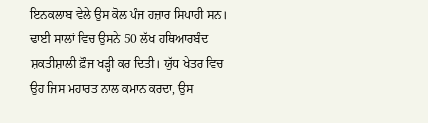ਇਨਕਲਾਬ ਵੇਲੇ ਉਸ ਕੋਲ ਪੰਜ ਹਜ਼ਾਰ ਸਿਪਾਹੀ ਸਨ। ਢਾਈ ਸਾਲਾਂ ਵਿਚ ਉਸਨੇ 50 ਲੱਖ ਹਥਿਆਰਬੰਦ ਸ਼ਕਤੀਸ਼ਾਲੀ ਫ਼ੌਜ ਖੜ੍ਹੀ ਕਰ ਦਿਤੀ। ਯੁੱਧ ਖੇਤਰ ਵਿਚ ਉਹ ਜਿਸ ਮਹਾਰਤ ਨਾਲ ਕਮਾਨ ਕਰਦਾ, ਉਸ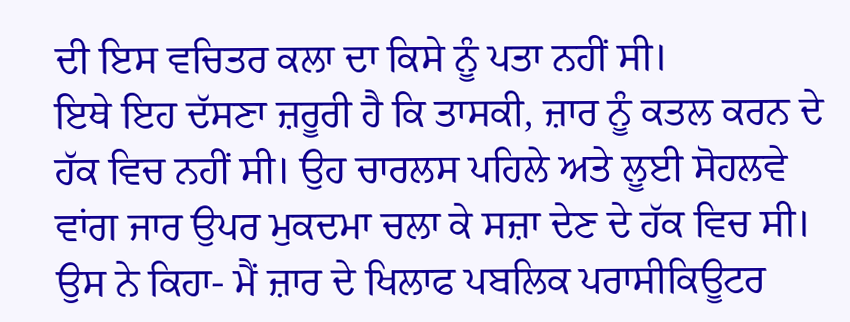ਦੀ ਇਸ ਵਚਿਤਰ ਕਲਾ ਦਾ ਕਿਸੇ ਨੂੰ ਪਤਾ ਨਹੀਂ ਸੀ।
ਇਥੇ ਇਹ ਦੱਸਣਾ ਜ਼ਰੂਰੀ ਹੈ ਕਿ ਤਾਸਕੀ, ਜ਼ਾਰ ਨੂੰ ਕਤਲ ਕਰਨ ਦੇ ਹੱਕ ਵਿਚ ਨਹੀਂ ਸੀ। ਉਹ ਚਾਰਲਸ ਪਹਿਲੇ ਅਤੇ ਲੂਈ ਸੋਹਲਵੇ ਵਾਂਗ ਜਾਰ ਉਪਰ ਮੁਕਦਮਾ ਚਲਾ ਕੇ ਸਜ਼ਾ ਦੇਣ ਦੇ ਹੱਕ ਵਿਚ ਸੀ। ਉਸ ਨੇ ਕਿਹਾ- ਮੈਂ ਜ਼ਾਰ ਦੇ ਖਿਲਾਫ ਪਬਲਿਕ ਪਰਾਸੀਕਿਊਟਰ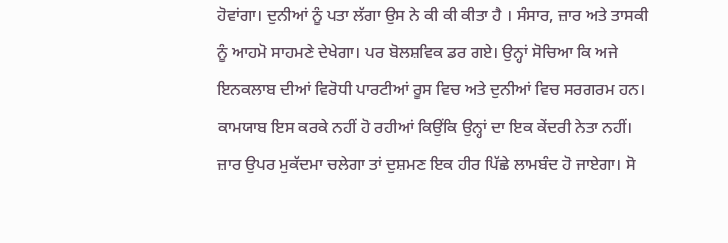ਹੋਵਾਂਗਾ। ਦੁਨੀਆਂ ਨੂੰ ਪਤਾ ਲੱਗਾ ਉਸ ਨੇ ਕੀ ਕੀ ਕੀਤਾ ਹੈ । ਸੰਸਾਰ, ਜ਼ਾਰ ਅਤੇ ਤਾਸਕੀ ਨੂੰ ਆਹਮੋ ਸਾਹਮਣੇ ਦੇਖੇਗਾ। ਪਰ ਬੋਲਸ਼ਵਿਕ ਡਰ ਗਏ। ਉਨ੍ਹਾਂ ਸੋਚਿਆ ਕਿ ਅਜੇ ਇਨਕਲਾਬ ਦੀਆਂ ਵਿਰੋਧੀ ਪਾਰਟੀਆਂ ਰੂਸ ਵਿਚ ਅਤੇ ਦੁਨੀਆਂ ਵਿਚ ਸਰਗਰਮ ਹਨ। ਕਾਮਯਾਬ ਇਸ ਕਰਕੇ ਨਹੀਂ ਹੋ ਰਹੀਆਂ ਕਿਉਂਕਿ ਉਨ੍ਹਾਂ ਦਾ ਇਕ ਕੇਂਦਰੀ ਨੇਤਾ ਨਹੀਂ। ਜ਼ਾਰ ਉਪਰ ਮੁਕੱਦਮਾ ਚਲੇਗਾ ਤਾਂ ਦੁਸ਼ਮਣ ਇਕ ਹੀਰ ਪਿੱਛੇ ਲਾਮਬੰਦ ਹੋ ਜਾਏਗਾ। ਸੋ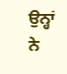ਉਨ੍ਹਾਂ ਨੇ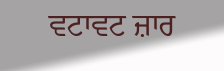ਵਟਾਵਟ ਜ਼ਾਰ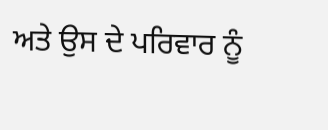ਅਤੇ ਉਸ ਦੇ ਪਰਿਵਾਰ ਨੂੰ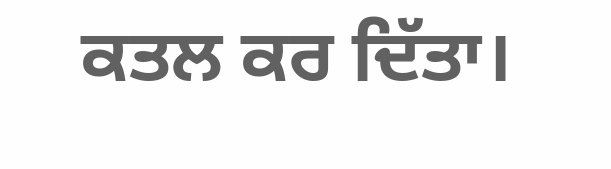ਕਤਲ ਕਰ ਦਿੱਤਾ।